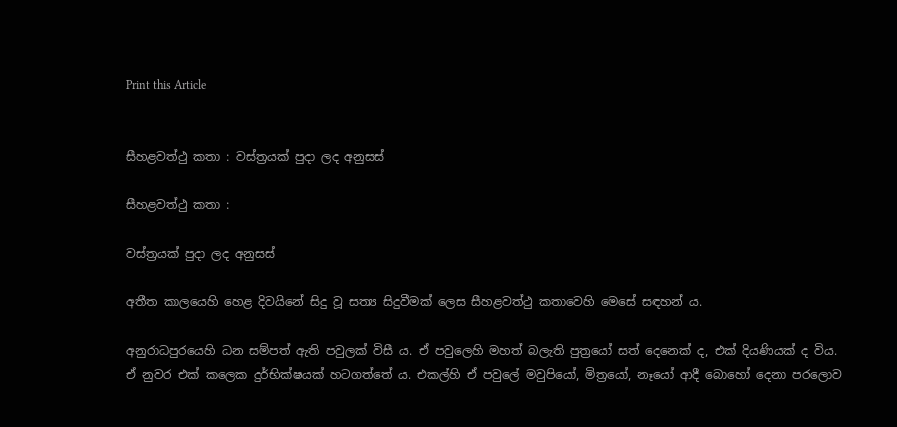Print this Article


සීහළවත්ථු කතා : වස්ත්‍රයක් පුදා ලද අනුසස්

සීහළවත්ථු කතා :

වස්ත්‍රයක් පුදා ලද අනුසස්

අතීත කාලයෙහි හෙළ දිවයිනේ සිදු වූ සත්‍ය සිදුවීමක් ලෙස සීහළවත්ථු කතාවෙහි මෙසේ සඳහන් ය.

අනුරාධපුරයෙහි ධන සම්පත් ඇති පවුලක් විසී ය. ඒ පවුලෙහි මහත් බලැති පුත්‍රයෝ සත් දෙනෙක් ද, එක් දියණියක් ද විය. ඒ නුවර එක් කලෙක දුර්භික්ෂයක් හටගත්තේ ය. එකල්හි ඒ පවුලේ මවුපියෝ, මිත්‍රයෝ, නෑයෝ ආදී බොහෝ දෙනා පරලොව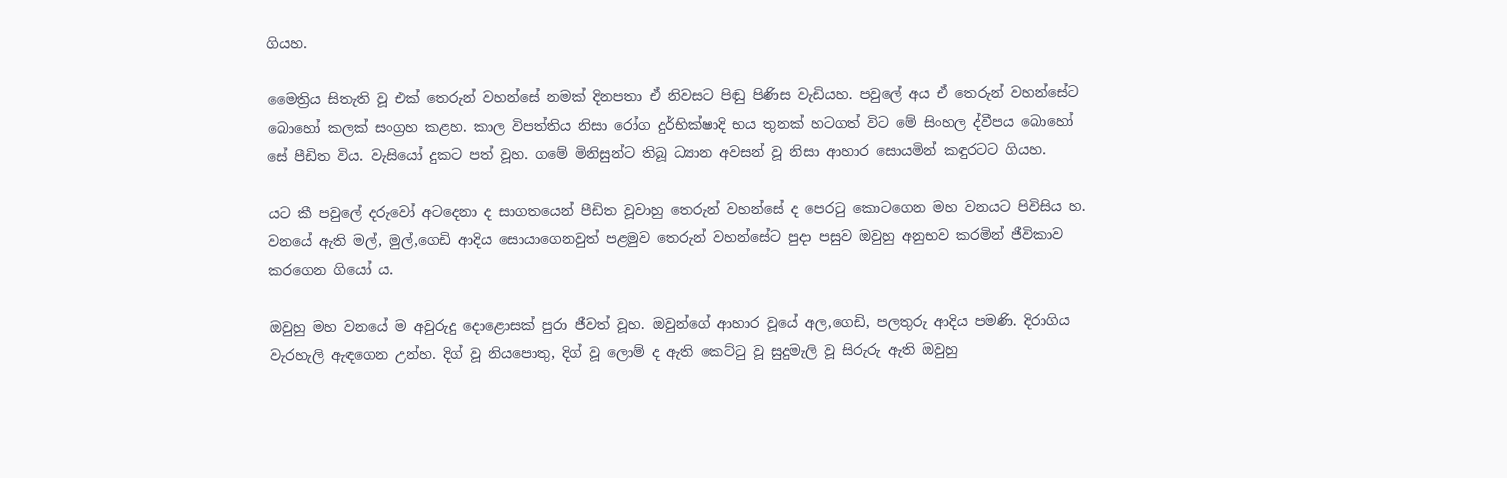ගියහ.

මෛත්‍රිය සිතැති වූ එක් තෙරුන් වහන්සේ නමක් දිනපතා ඒ නිවසට පිඬු පිණිස වැඩියහ. පවුලේ අය ඒ තෙරුන් වහන්සේට බොහෝ කලක් සංග්‍රහ කළහ. කාල විපත්තිය නිසා රෝග දුර්භික්ෂාදි භය තුනක් හටගත් විට මේ සිංහල ද්වීපය බොහෝ සේ පීඩිත විය. වැසියෝ දුකට පත් වූහ. ගමේ මිනිසුන්ට තිබූ ධ්‍යාන අවසන් වූ නිසා ආහාර සොයමින් කඳුරටට ගියහ.

යට කී පවුලේ දරුවෝ අටදෙනා ද සාගතයෙන් පීඩිත වූවාහු තෙරුන් වහන්සේ ද පෙරටු කොටගෙන මහ වනයට පිවිසිය හ. වනයේ ඇති මල්, මුල්,ගෙඩි ආදිය සොයාගෙනවුත් පළමුව තෙරුන් වහන්සේට පුදා පසුව ඔවුහු අනුභව කරමින් ජීවිකාව කරගෙන ගියෝ ය.

ඔවුහු මහ වනයේ ම අවුරුදු දොළොසක් පුරා ජීවත් වූහ. ඔවුන්ගේ ආහාර වූයේ අල,ගෙඩි, පලතුරු ආදිය පමණි. දිරාගිය වැරහැලි ඇඳගෙන උන්හ. දිග් වූ නියපොතු, දිග් වූ ලොම් ද ඇති කෙට්ටු වූ සුදුමැලි වූ සිරුරු ඇති ඔවුහු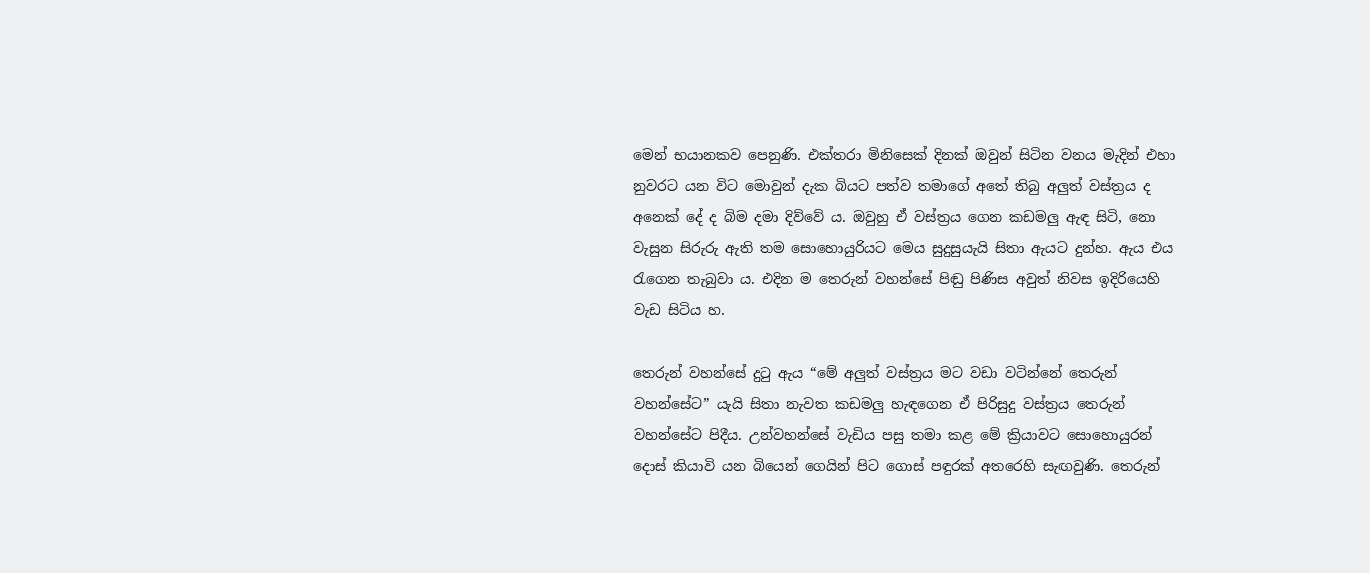මෙන් භයානකව පෙනුණි. එක්තරා මිනිසෙක් දිනක් ඔවුන් සිටින වනය මැදින් එහා නුවරට යන විට මොවුන් දැක බියට පත්ව තමාගේ අතේ තිබු අලුත් වස්ත්‍රය ද අනෙක් දේ ද බිම දමා දිව්වේ ය. ඔවුහු ඒ වස්ත්‍රය ගෙන කඩමලු ඇඳ සිටි, නො වැසුන සිරුරු ඇති තම සොහොයුරියට මෙය සුදුසුයැයි සිතා ඇයට දුන්හ. ඇය එය රැගෙන තැබුවා ය. එදින ම තෙරුන් වහන්සේ පිඬු පිණිස අවුත් නිවස ඉදිරියෙහි වැඩ සිටිය හ.

තෙරුන් වහන්සේ දුටු ඇය “මේ අලුත් වස්ත්‍රය මට වඩා වටින්නේ තෙරුන් වහන්සේට” යැයි සිතා නැවත කඩමලු හැඳගෙන ඒ පිරිසුදු වස්ත්‍රය තෙරුන් වහන්සේට පිදීය. උන්වහන්සේ වැඩිය පසු තමා කළ මේ ක්‍රියාවට සොහොයුරන් දොස් කියාවි යන බියෙන් ගෙයින් පිට ගොස් පඳුරක් අතරෙහි සැඟවුණි. තෙරුන්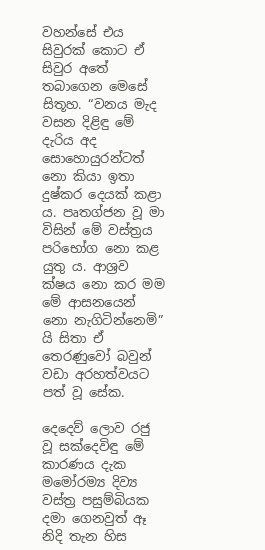වහන්සේ එය සිවුරක් කොට ඒ සිවුර අතේ තබාගෙන මෙසේ සිතූහ. “වනය මැද වසන දිළිඳු මේ දැරිය අද සොහොයුරන්ටත් නො කියා ඉතා දුෂ්කර දෙයක් කළා ය. පෘතග්ජන වූ මා විසින් මේ වස්ත්‍රය පරිභෝග නො කළ යුතු ය. ආශ්‍රව ක්ෂය නො කර මම මේ ආසනයෙන් නො නැගිටින්නෙමි” යි සිතා ඒ තෙරණුවෝ බවුන් වඩා අරහත්වයට පත් වූ සේක.

දෙදෙව් ලොව රජු වූ සක්දෙවිඳු මේ කාරණය දැක මමෝරම්‍ය දිව්‍ය වස්ත්‍ර පසුම්බියක දමා ගෙනවුත් ඈ නිදි තැන හිස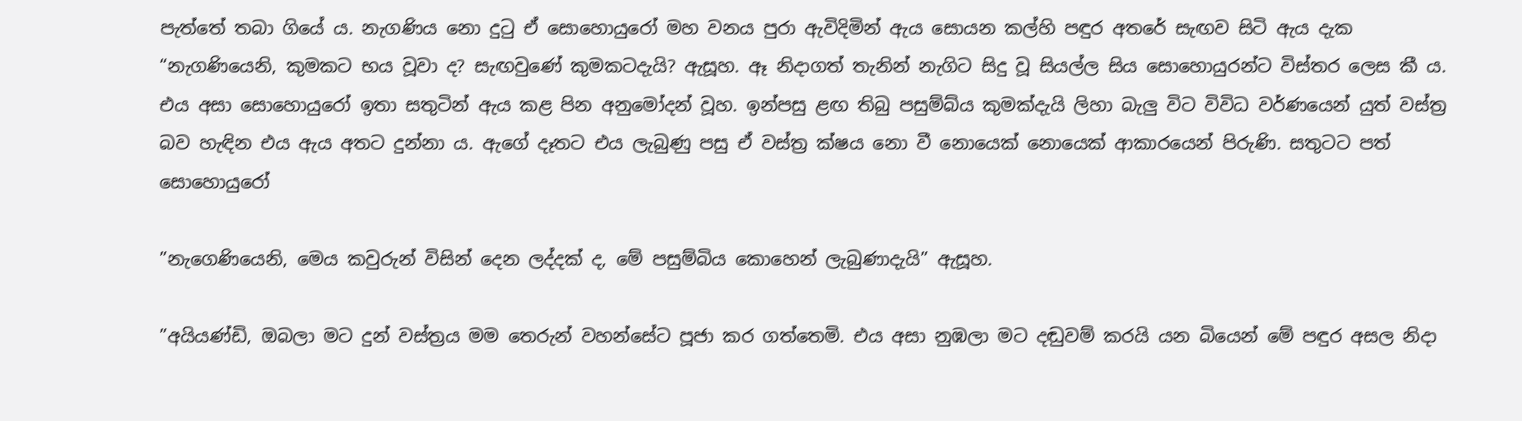පැත්තේ තබා ගියේ ය. නැගණිය නො දුටු ඒ සොහොයුරෝ මහ වනය පුරා ඇවිදිමින් ඇය සොයන කල්හි පඳුර අතරේ සැඟව සිටි ඇය දැක “නැගණියෙනි, කුමකට භය වූවා ද? සැඟවුණේ කුමකටදැයි? ඇසූහ. ඈ නිදාගත් තැනින් නැගිට සිදු වූ සියල්ල සිය සොහොයුරන්ට විස්තර ලෙස කී ය. එය අසා සොහොයුරෝ ඉතා සතුටින් ඇය කළ පින අනුමෝදන් වූහ. ඉන්පසු ළඟ තිබු පසුම්බ්ය කුමක්දැයි ලිහා බැලු විට විවිධ වර්ණයෙන් යුත් වස්ත්‍ර බව හැඳින එය ඇය අතට දුන්නා ය. ඇගේ දෑතට එය ලැබුණු පසු ඒ වස්ත්‍ර ක්ෂය නො වී නොයෙක් නොයෙක් ආකාරයෙන් පිරුණි. සතුටට පත් සොහොයුරෝ

”නැගෙණියෙනි, මෙය කවුරුන් විසින් දෙන ලද්දක් ද, මේ පසුම්බිය කොහෙන් ලැබුණාදැයි” ඇසූහ.

”අයියණ්ඩි, ඔබලා මට දුන් වස්ත්‍රය මම තෙරුන් වහන්සේට පූජා කර ගත්තෙමි. එය අසා නුඹලා මට දඬුවම් කරයි යන බියෙන් මේ පඳුර අසල නිදා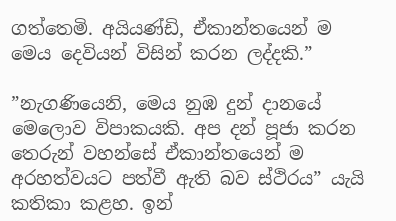ගත්තෙමි. අයියණ්ඩි, ඒකාන්තයෙන් ම මෙය දෙවියන් විසින් කරන ලද්දකි.”

”නැගණියෙනි, මෙය නුඹ දුන් දානයේ මෙලොව විපාකයකි. අප දන් පූජා කරන තෙරුන් වහන්සේ ඒකාන්තයෙන් ම අරහත්වයට පත්වී ඇති බව ස්ථිරය” යැයි කතිකා කළහ. ඉන්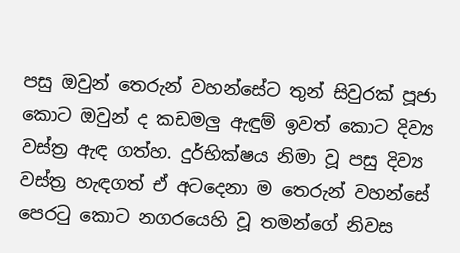පසු ඔවුන් තෙරුන් වහන්සේට තුන් සිවුරක් පූජා කොට ඔවුන් ද කඩමලු ඇඳුම් ඉවත් කොට දිව්‍ය වස්ත්‍ර ඇඳ ගත්හ. දුර්භික්ෂය නිමා වූ පසු දිව්‍ය වස්ත්‍ර හැඳගත් ඒ අටදෙනා ම තෙරුන් වහන්සේ පෙරටු කොට නගරයෙහි වූ තමන්ගේ නිවස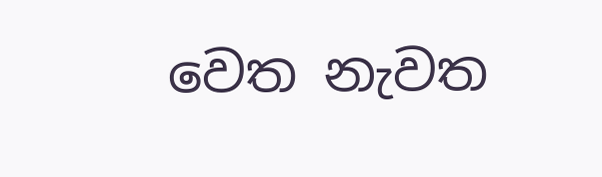වෙත නැවත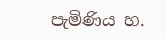පැමිණිය හ.